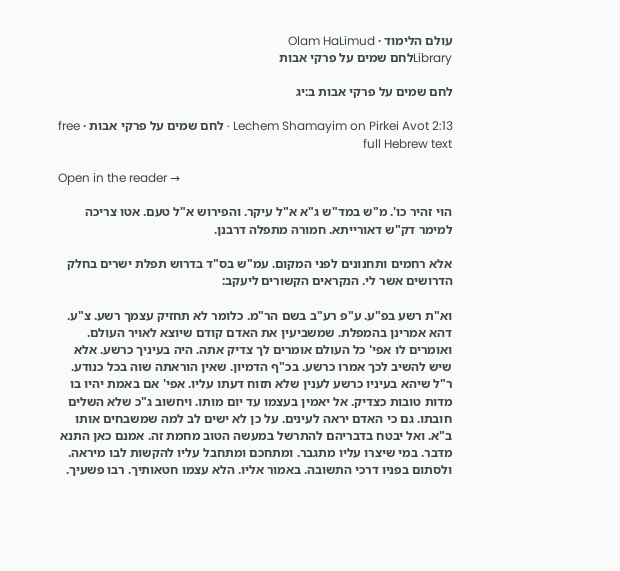עולם הלימוד · Olam HaLimud
Libraryלחם שמים על פרקי אבות

לחם שמים על פרקי אבות ב:יג

Lechem Shamayim on Pirkei Avot 2:13 · לחם שמים על פרקי אבות · free full Hebrew text

Open in the reader →

הוי זהיר כו'. מ"ש במד"ש ג"א א"ל עיקר. והפירוש א"ל טעם. אטו צריכה למימר דק"ש דאורייתא. חמורה מתפלה דרבנן.

אלא רחמים ותחנונים לפני המקום. עמ"ש בס"ד בדרוש תפלת ישרים בחלק הדרושים אשר לי. הנקראים הקשורים ליעקב:

וא"ת רשע בפ"ע. ע"פ רע"ב בשם הר"מ. כלומר לא תחזיק עצמך רשע. צ"ע. דהא אמרינן בהמפלת. שמשביעין את האדם קודם שיוצא לאויר העולם. ואומרים לו אפי' כל העולם אומרים לך צדיק אתה. היה בעיניך כרשע. אלא שיש להשיב לכך אמרו כרשע. בכ"ף הדמיון. שאין הוראתה שוה בכל כנודע. ר"ל שיהא בעיניו כרשע לענין שלא תזוח דעתו עליו. אפי' אם באמת יהיו בו מדות טובות כצדיק. אל יאמין בעצמו עד יום מותו. ויחשוב ג"כ שלא השלים חובתו. גם כי האדם יראה לעינים. על כן לא ישים לב למה שמשבחים אותו ב"א. ואל יבטח בדבריהם להתרשל במעשה הטוב מחמת זה. אמנם כאן התנא מדבר. במי שיצרו עליו מתגבר. ומתחכם ומתחבל עליו להקשות לבו מיראה. ולסתום בפניו דרכי התשובה. באמור אליו. הלא עצמו חטאותיך. רבו פשעיך.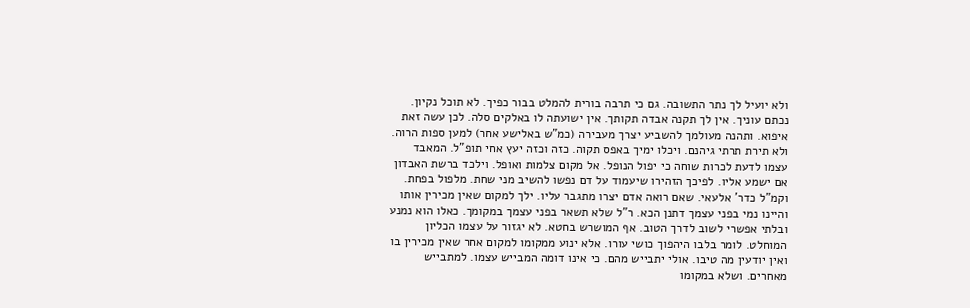ולא יועיל לך נתר התשובה. גם כי תרבה בורית להמלט בבור כפיך. לא תוכל נקיון. נכתם עוניך. אין לך תקנה אבדה תקותך. אין ישועתה לו באלקים סלה. לכן עשה זאת איפוא. ותהנה מעולמך להשביע יצרך מעבירה (כמ"ש באלישע אחר) למען ספות הרוה. ולא תירת תרתי גיהנם. ויכלו ימיך באפס תקוה. כזה וכזה יעץ אחי תופ"ל. המאבד עצמו לדעת לכרות שוחה כי יפול הנופל. אל מקום צלמות ואופל. וילכד ברשת האבדון אם ישמע אליו. לפיכך הזהירו שיעמוד על דם נפשו להשיב מני שחת. מלפול בפחת. וקמ"ל כדר' אלעאי. שאם רואה אדם יצרו מתגבר עליו. ילך למקום שאין מכירין אותו והיינו נמי בפני עצמך דתנן הכא. ר"ל שלא תשאר בפני עצמך במקומך. כאלו הוא נמנע ובלתי אפשרי לשוב לדרך הטוב. אף המושרש בחטא. לא יגזור על עצמו הכליון המוחלט. לומר בלבו היהפוך כושי עורו. אלא ינוע ממקומו למקום אחר שאין מכירין בו ואין יודעין מה טיבו. אולי יתבייש מהם. כי אינו דומה המבייש עצמו. למתבייש מאחרים. ושלא במקומו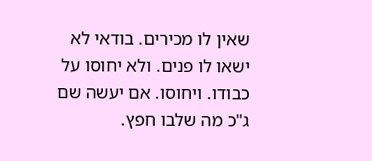שאין לו מכירים. בודאי לא ישאו לו פנים. ולא יחוסו על כבודו. ויחוסו. אם יעשה שם ג"כ מה שלבו חפץ.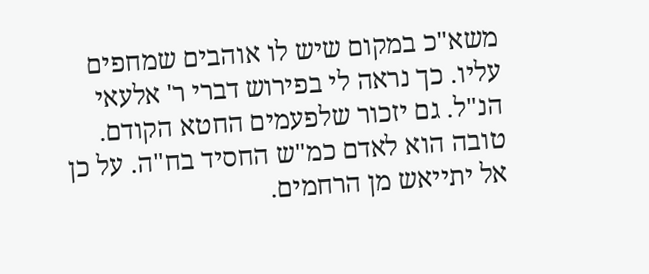משא"כ במקום שיש לו אוהבים שמחפים עליו. כך נראה לי בפירוש דברי ר' אלעאי הנ"ל. גם יזכור שלפעמים החטא הקודם. טובה הוא לאדם כמ"ש החסיד בח"ה. על כן אל יתייאש מן הרחמים.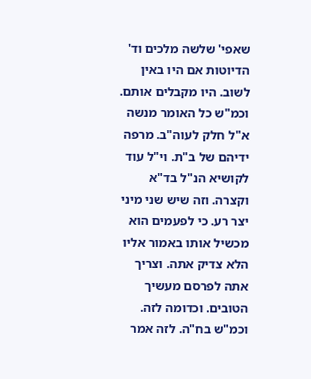שאפי' שלשה מלכים וד' הדיוטות אם היו באין לשוב. היו מקבלים אותם. וכמ"ש כל האומר מנשה א"ל חלק לעוה"ב. מרפה ידיהם של ב"ת. וי"ל עוד לקושיא הנ"ל בד"א וקצרה. וזה שיש שני מיני יצר רע. כי לפעמים הוא מכשיל אותו באמור אליו הלא צדיק אתה. וצריך אתה לפרסם מעשיך הטובים. וכדומה לזה. וכמ"ש בח"ה. לזה אמר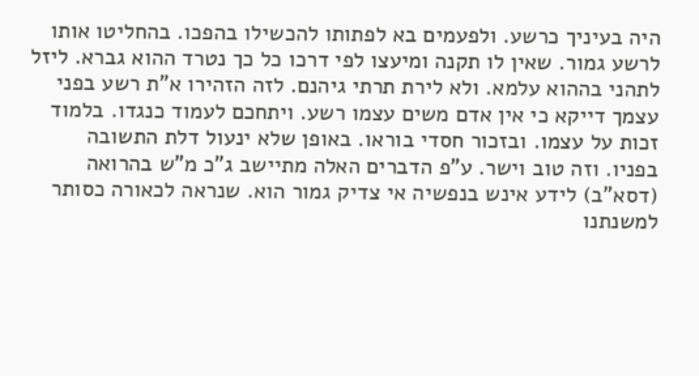היה בעיניך כרשע. ולפעמים בא לפתותו להכשילו בהפכו. בהחליטו אותו לרשע גמור. שאין לו תקנה ומיעצו לפי דרכו כל כך נטרד ההוא גברא. ליזל לתהני בההוא עלמא. ולא לירת תרתי גיהנם. לזה הזהירו א"ת רשע בפני עצמך דייקא כי אין אדם משים עצמו רשע. ויתחכם לעמוד כנגדו. בלמוד זכות על עצמו. ובזכור חסדי בוראו. באופן שלא ינעול דלת התשובה בפניו. וזה טוב וישר. ע"פ הדברים האלה מתיישב ג"כ מ"ש בהרואה (דסא"ב) לידע אינש בנפשיה אי צדיק גמור הוא. שנראה לכאורה כסותר למשנתנו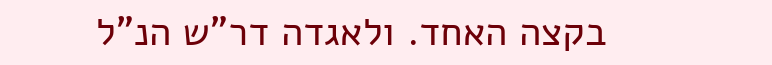בקצה האחד. ולאגדה דר"ש הנ"ל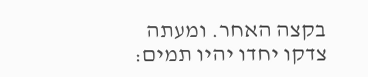בקצה האחר. ומעתה צדקו יחדו יהיו תמים: